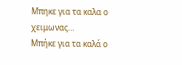Μπηκε για τα καλα ο χειμωνας…
Μπήκε για τα καλά ο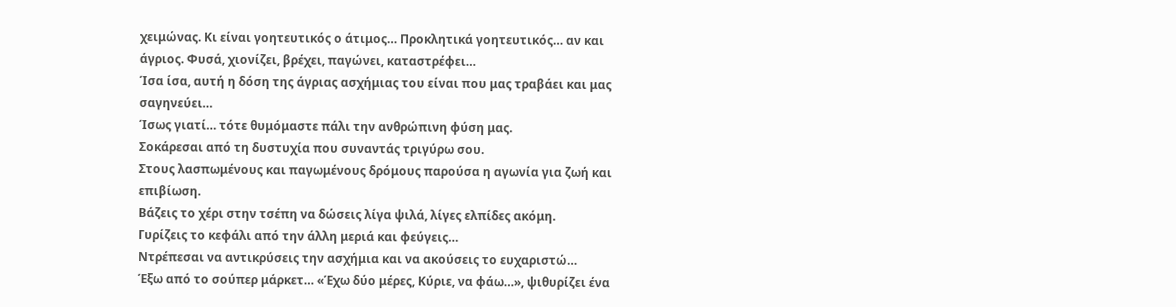χειμώνας. Κι είναι γοητευτικός ο άτιμος… Προκλητικά γοητευτικός… αν και άγριος. Φυσά, χιονίζει, βρέχει, παγώνει, καταστρέφει…
Ίσα ίσα, αυτή η δόση της άγριας ασχήμιας του είναι που μας τραβάει και μας σαγηνεύει…
Ίσως γιατί… τότε θυμόμαστε πάλι την ανθρώπινη φύση μας.
Σοκάρεσαι από τη δυστυχία που συναντάς τριγύρω σου.
Στους λασπωμένους και παγωμένους δρόμους παρούσα η αγωνία για ζωή και επιβίωση.
Βάζεις το χέρι στην τσέπη να δώσεις λίγα ψιλά, λίγες ελπίδες ακόμη.
Γυρίζεις το κεφάλι από την άλλη μεριά και φεύγεις…
Ντρέπεσαι να αντικρύσεις την ασχήμια και να ακούσεις το ευχαριστώ…
Έξω από το σούπερ μάρκετ… «Έχω δύο μέρες, Κύριε, να φάω…», ψιθυρίζει ένα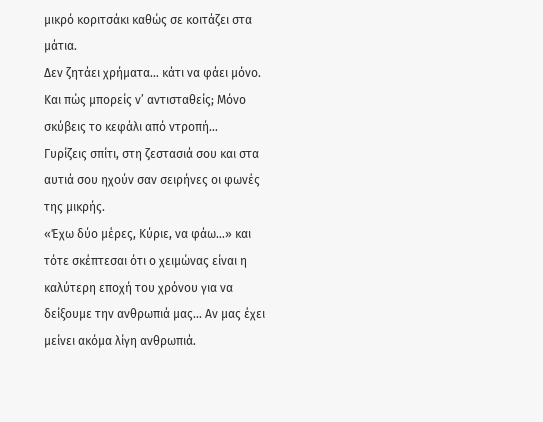μικρό κοριτσάκι καθώς σε κοιτάζει στα μάτια.
Δεν ζητάει χρήματα… κάτι να φάει μόνο.
Και πώς μπορείς ν’ αντισταθείς; Μόνο σκύβεις το κεφάλι από ντροπή…
Γυρίζεις σπίτι, στη ζεστασιά σου και στα αυτιά σου ηχούν σαν σειρήνες οι φωνές της μικρής.
«Έχω δύο μέρες, Κύριε, να φάω…» και τότε σκέπτεσαι ότι ο χειμώνας είναι η καλύτερη εποχή του χρόνου για να δείξουμε την ανθρωπιά μας… Αν μας έχει μείνει ακόμα λίγη ανθρωπιά.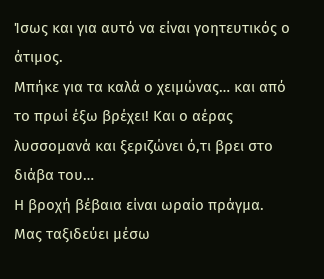Ίσως και για αυτό να είναι γοητευτικός ο άτιμος.
Μπήκε για τα καλά ο χειμώνας… και από το πρωί έξω βρέχει! Και ο αέρας λυσσομανά και ξεριζώνει ό,τι βρει στο διάβα του…
Η βροχή βέβαια είναι ωραίο πράγμα.
Μας ταξιδεύει μέσω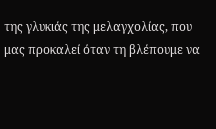της γλυκιάς της μελαγχολίας, που μας προκαλεί όταν τη βλέπουμε να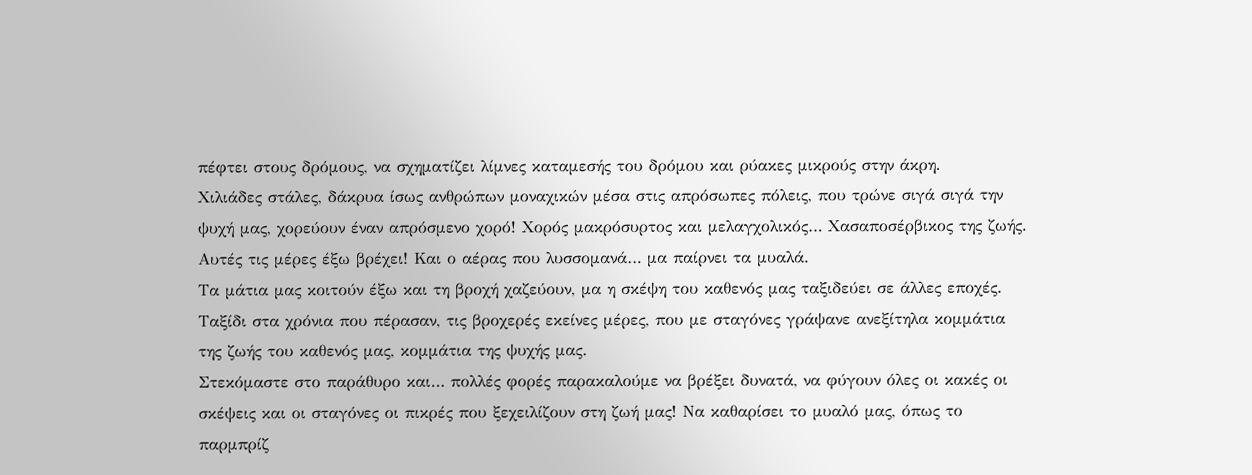πέφτει στους δρόμους, να σχηματίζει λίμνες καταμεσής του δρόμου και ρύακες μικρούς στην άκρη.
Χιλιάδες στάλες, δάκρυα ίσως ανθρώπων μοναχικών μέσα στις απρόσωπες πόλεις, που τρώνε σιγά σιγά την ψυχή μας, χορεύουν έναν απρόσμενο χορό! Χορός μακρόσυρτος και μελαγχολικός… Χασαποσέρβικος της ζωής.
Αυτές τις μέρες έξω βρέχει! Και ο αέρας που λυσσομανά… μα παίρνει τα μυαλά.
Τα μάτια μας κοιτούν έξω και τη βροχή χαζεύουν, μα η σκέψη του καθενός μας ταξιδεύει σε άλλες εποχές.
Ταξίδι στα χρόνια που πέρασαν, τις βροχερές εκείνες μέρες, που με σταγόνες γράψανε ανεξίτηλα κομμάτια της ζωής του καθενός μας, κομμάτια της ψυχής μας.
Στεκόμαστε στο παράθυρο και… πολλές φορές παρακαλούμε να βρέξει δυνατά, να φύγουν όλες οι κακές οι σκέψεις και οι σταγόνες οι πικρές που ξεχειλίζουν στη ζωή μας! Να καθαρίσει το μυαλό μας, όπως το παρμπρίζ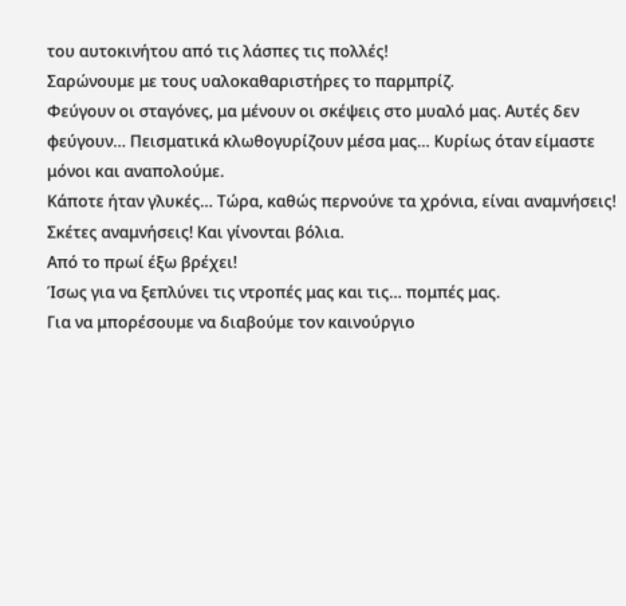του αυτοκινήτου από τις λάσπες τις πολλές!
Σαρώνουμε με τους υαλοκαθαριστήρες το παρμπρίζ.
Φεύγουν οι σταγόνες, μα μένουν οι σκέψεις στο μυαλό μας. Αυτές δεν φεύγουν… Πεισματικά κλωθογυρίζουν μέσα μας… Κυρίως όταν είμαστε μόνοι και αναπολούμε.
Κάποτε ήταν γλυκές… Τώρα, καθώς περνούνε τα χρόνια, είναι αναμνήσεις! Σκέτες αναμνήσεις! Και γίνονται βόλια.
Από το πρωί έξω βρέχει!
Ίσως για να ξεπλύνει τις ντροπές μας και τις… πομπές μας.
Για να μπορέσουμε να διαβούμε τον καινούργιο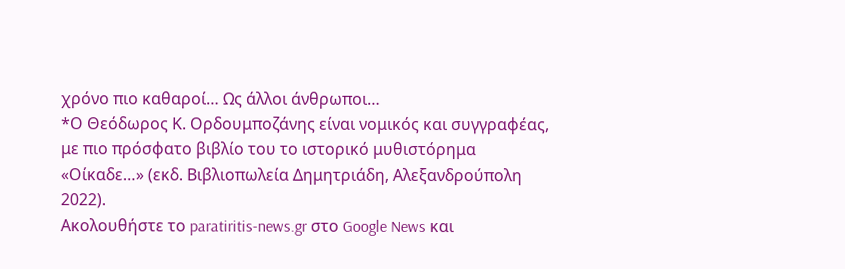χρόνο πιο καθαροί… Ως άλλοι άνθρωποι…
*Ο Θεόδωρος Κ. Ορδουμποζάνης είναι νομικός και συγγραφέας, με πιο πρόσφατο βιβλίο του το ιστορικό μυθιστόρημα «Οίκαδε…» (εκδ. Βιβλιοπωλεία Δημητριάδη, Αλεξανδρούπολη 2022).
Ακολουθήστε το paratiritis-news.gr στο Google News και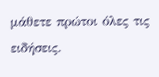μάθετε πρώτοι όλες τις ειδήσεις.